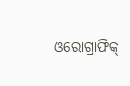ଓରୋଗ୍ରାଫିକ୍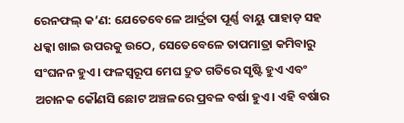ରେନଫଲ୍ କ’ଣ: ଯେତେବେଳେ ଆର୍ଦ୍ରତା ପୂର୍ଣ୍ଣ ବାୟୁ ପାହାଡ଼ ସହ ଧକ୍କା ଖାଇ ଉପରକୁ ଉଠେ, ସେତେବେଳେ ତାପମାତ୍ରା କମିବାରୁ ସଂଘନନ ହୁଏ। ଫଳସ୍ଵରୂପ ମେଘ ଦ୍ରୁତ ଗତିରେ ସୃଷ୍ଟି ହୁଏ ଏବଂ ଅଚାନକ କୌଣସି ଛୋଟ ଅଞ୍ଚଳରେ ପ୍ରବଳ ବର୍ଷା ହୁଏ। ଏହି ବର୍ଷାର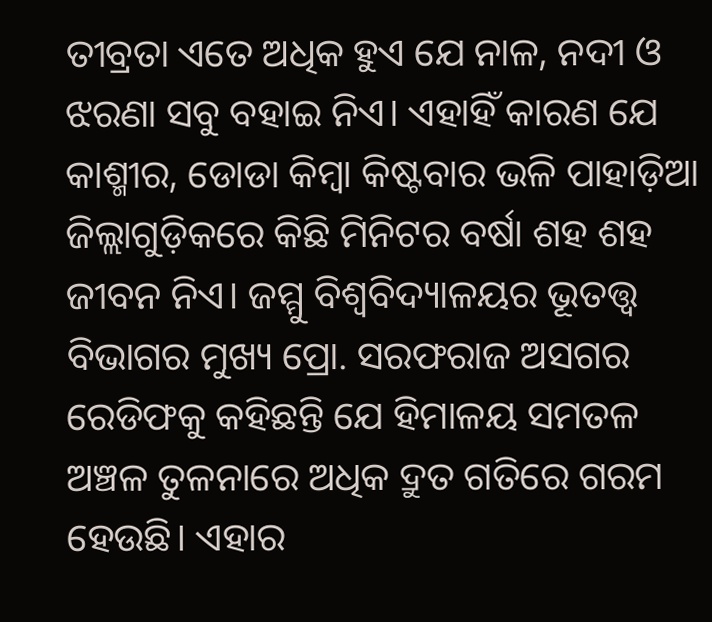ତୀବ୍ରତା ଏତେ ଅଧିକ ହୁଏ ଯେ ନାଳ, ନଦୀ ଓ ଝରଣା ସବୁ ବହାଇ ନିଏ। ଏହାହିଁ କାରଣ ଯେ କାଶ୍ମୀର, ଡୋଡା କିମ୍ବା କିଷ୍ଟବାର ଭଳି ପାହାଡ଼ିଆ ଜିଲ୍ଲାଗୁଡ଼ିକରେ କିଛି ମିନିଟର ବର୍ଷା ଶହ ଶହ ଜୀବନ ନିଏ। ଜମ୍ମୁ ବିଶ୍ଵବିଦ୍ୟାଳୟର ଭୂତତ୍ତ୍ଵ ବିଭାଗର ମୁଖ୍ୟ ପ୍ରୋ. ସରଫରାଜ ଅସଗର ରେଡିଫକୁ କହିଛନ୍ତି ଯେ ହିମାଳୟ ସମତଳ ଅଞ୍ଚଳ ତୁଳନାରେ ଅଧିକ ଦ୍ରୁତ ଗତିରେ ଗରମ ହେଉଛି। ଏହାର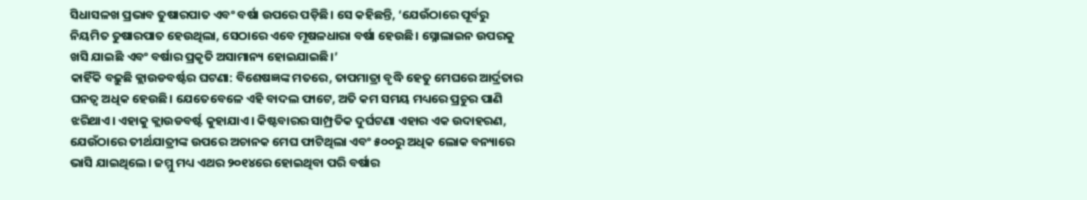ସିଧାସଳଖ ପ୍ରଭାବ ତୁଷାରପାତ ଏବଂ ବର୍ଷା ଉପରେ ପଡ଼ିଛି। ସେ କହିଛନ୍ତି, ‘ଯେଉଁଠାରେ ପୂର୍ବରୁ ନିୟମିତ ତୁଷାରପାତ ହେଉଥିଲା, ସେଠାରେ ଏବେ ମୂଷଳଧାରା ବର୍ଷା ହେଉଛି। ସ୍ନୋଲାଇନ ଉପରକୁ ଖସି ଯାଇଛି ଏବଂ ବର୍ଷାର ପ୍ରକୃତି ଅସାମାନ୍ୟ ହୋଇଯାଇଛି।’
କାହିଁକି ବଢ଼ୁଛି କ୍ଲାଉଡବର୍ଷ୍ଟର ଘଟଣା: ବିଶେଷଜ୍ଞଙ୍କ ମତରେ, ତାପମାତ୍ରା ବୃଦ୍ଧି ହେତୁ ମେଘରେ ଆର୍ଦ୍ରତାର ଘନତ୍ଵ ଅଧିକ ହେଉଛି। ଯେତେବେଳେ ଏହି ବାଦଲ ଫାଟେ, ଅତି କମ ସମୟ ମଧ୍ୟରେ ପ୍ରଚୁର ପାଣି ଝରିଥାଏ। ଏହାକୁ କ୍ଲାଉଡବର୍ଷ୍ଟ କୁହାଯାଏ। କିଷ୍ଟବାରର ସାମ୍ପ୍ରତିକ ଦୁର୍ଘଟଣା ଏହାର ଏକ ଉଦାହରଣ, ଯେଉଁଠାରେ ତୀର୍ଥଯାତ୍ରୀଙ୍କ ଉପରେ ଅଚାନକ ମେଘ ଫାଟିଥିଲା ଏବଂ ୫୦୦ରୁ ଅଧିକ ଲୋକ ବନ୍ୟାରେ ଭାସି ଯାଇଥିଲେ। ଜମ୍ମୁ ମଧ୍ୟ ଏଥର ୨୦୧୪ରେ ହୋଇଥିବା ପରି ବର୍ଷାର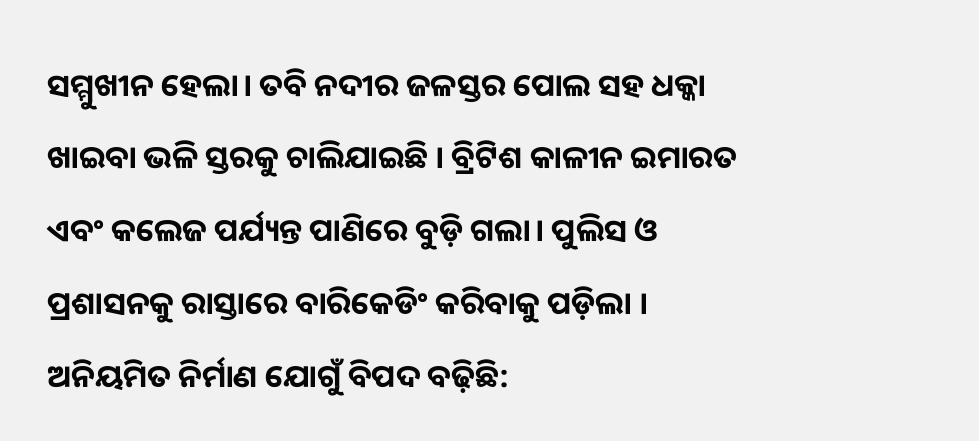ସମ୍ମୁଖୀନ ହେଲା। ତବି ନଦୀର ଜଳସ୍ତର ପୋଲ ସହ ଧକ୍କା ଖାଇବା ଭଳି ସ୍ତରକୁ ଚାଲିଯାଇଛି । ବ୍ରିଟିଶ କାଳୀନ ଇମାରତ ଏବଂ କଲେଜ ପର୍ଯ୍ୟନ୍ତ ପାଣିରେ ବୁଡ଼ି ଗଲା। ପୁଲିସ ଓ ପ୍ରଶାସନକୁ ରାସ୍ତାରେ ବାରିକେଡିଂ କରିବାକୁ ପଡ଼ିଲା ।
ଅନିୟମିତ ନିର୍ମାଣ ଯୋଗୁଁ ବିପଦ ବଢ଼ିଛି: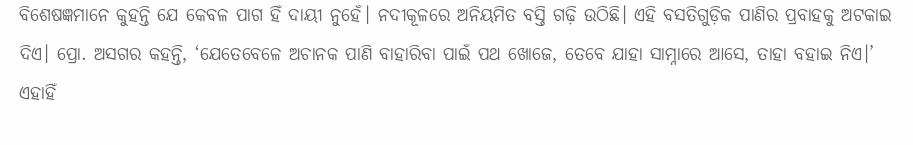ବିଶେଷଜ୍ଞମାନେ କୁହନ୍ତି ଯେ କେବଳ ପାଗ ହିଁ ଦାୟୀ ନୁହେଁ। ନଦୀକୂଳରେ ଅନିୟମିତ ବସ୍ତି ଗଢ଼ି ଉଠିଛି। ଏହି ବସତିଗୁଡ଼ିକ ପାଣିର ପ୍ରବାହକୁ ଅଟକାଇ ଦିଏ। ପ୍ରୋ. ଅସଗର କହନ୍ତି, ‘ଯେତେବେଳେ ଅଚାନକ ପାଣି ବାହାରିବା ପାଇଁ ପଥ ଖୋଜେ, ତେବେ ଯାହା ସାମ୍ନାରେ ଆସେ, ତାହା ବହାଇ ନିଏ।’ ଏହାହିଁ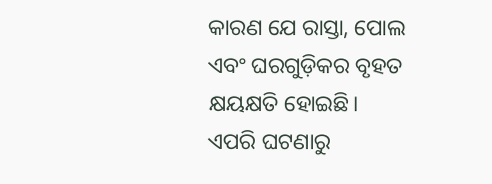କାରଣ ଯେ ରାସ୍ତା, ପୋଲ ଏବଂ ଘରଗୁଡ଼ିକର ବୃହତ କ୍ଷୟକ୍ଷତି ହୋଇଛି।
ଏପରି ଘଟଣାରୁ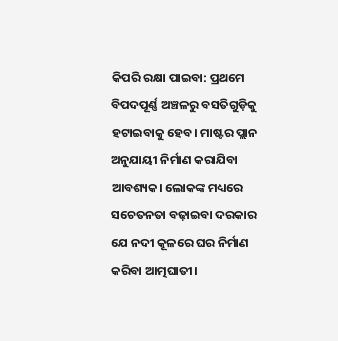କିପରି ରକ୍ଷା ପାଇବା: ପ୍ରଥମେ ବିପଦପୂର୍ଣ୍ଣ ଅଞ୍ଚଳରୁ ବସତିଗୁଡ଼ିକୁ ହଟାଇବାକୁ ହେବ। ମାଷ୍ଟର ପ୍ଲାନ ଅନୁଯାୟୀ ନିର୍ମାଣ କରାଯିବା ଆବଶ୍ୟକ। ଲୋକଙ୍କ ମଧ୍ୟରେ ସଚେତନତା ବଢ଼ାଇବା ଦରକାର ଯେ ନଦୀ କୂଳରେ ଘର ନିର୍ମାଣ କରିବା ଆତ୍ମଘାତୀ।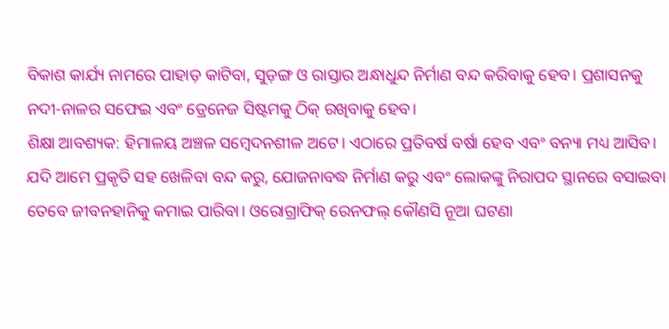ବିକାଶ କାର୍ଯ୍ୟ ନାମରେ ପାହାଡ଼ କାଟିବା, ସୁଡ଼ଙ୍ଗ ଓ ରାସ୍ତାର ଅନ୍ଧାଧୁନ୍ଦ ନିର୍ମାଣ ବନ୍ଦ କରିବାକୁ ହେବ। ପ୍ରଶାସନକୁ ନଦୀ-ନାଳର ସଫେଇ ଏବଂ ଡ୍ରେନେଜ ସିଷ୍ଟମକୁ ଠିକ୍ ରଖିବାକୁ ହେବ।
ଶିକ୍ଷା ଆବଶ୍ୟକ: ହିମାଳୟ ଅଞ୍ଚଳ ସମ୍ବେଦନଶୀଳ ଅଟେ। ଏଠାରେ ପ୍ରତିବର୍ଷ ବର୍ଷା ହେବ ଏବଂ ବନ୍ୟା ମଧ୍ୟ ଆସିବ। ଯଦି ଆମେ ପ୍ରକୃତି ସହ ଖେଳିବା ବନ୍ଦ କରୁ, ଯୋଜନାବଦ୍ଧ ନିର୍ମାଣ କରୁ ଏବଂ ଲୋକଙ୍କୁ ନିରାପଦ ସ୍ଥାନରେ ବସାଇବା ତେବେ ଜୀବନହାନିକୁ କମାଇ ପାରିବା। ଓରୋଗ୍ରାଫିକ୍ ରେନଫଲ୍ କୌଣସି ନୂଆ ଘଟଣା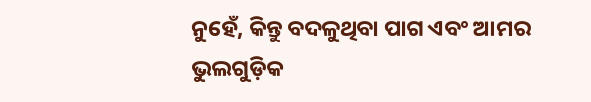ନୁହେଁ, କିନ୍ତୁ ବଦଳୁଥିବା ପାଗ ଏବଂ ଆମର ଭୁଲଗୁଡ଼ିକ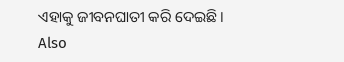ଏହାକୁ ଜୀବନଘାତୀ କରି ଦେଇଛି।
Also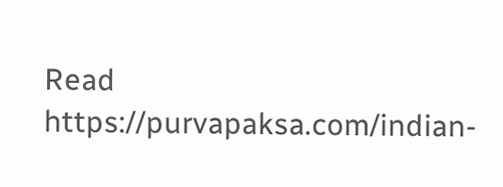Read https://purvapaksa.com/indian-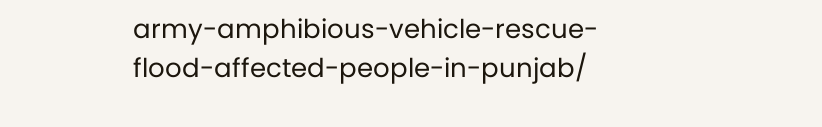army-amphibious-vehicle-rescue-flood-affected-people-in-punjab/